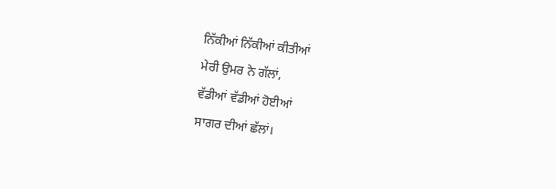ਨਿੱਕੀਆਂ ਨਿੱਕੀਆਂ ਕੀਤੀਆਂ
ਮੇਰੀ ਉਮਰ ਨੇ ਗੱਲਾਂ,
ਵੱਡੀਆਂ ਵੱਡੀਆਂ ਹੋਈਆਂ
ਸਾਗਰ ਦੀਆਂ ਛੱਲਾਂ।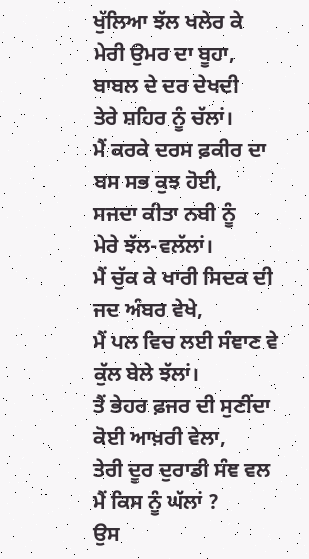ਖੁੱਲਿਆ ਝੱਲ ਖਲੇਰ ਕੇ
ਮੇਰੀ ਉਮਰ ਦਾ ਬੂਹਾ,
ਬਾਬਲ ਦੇ ਦਰ ਦੇਖਦੀ
ਤੇਰੇ ਸ਼ਹਿਰ ਨੂੰ ਚੱਲਾਂ।
ਮੈਂ ਕਰਕੇ ਦਰਸ ਫ਼ਕੀਰ ਦਾ
ਬਸ ਸਭ ਕੁਝ ਹੋਈ,
ਸਜਦਾ ਕੀਤਾ ਨਬੀ ਨੂੰ
ਮੇਰੇ ਝੱਲ-ਵਲੱਲਾਂ।
ਮੈਂ ਚੁੱਕ ਕੇ ਖਾਰੀ ਸਿਦਕ ਦੀ
ਜਦ ਅੰਬਰ ਵੇਖੇ,
ਮੈਂ ਪਲ ਵਿਚ ਲਈ ਸੰਞਾਣ ਵੇ
ਕੁੱਲ ਬੇਲੇ ਝੱਲਾਂ।
ਤੈਂ ਭੇਹਰ ਫ਼ਜਰ ਦੀ ਸੁਣੀਂਦਾ
ਕੋਈ ਆਖ਼ਰੀ ਵੇਲਾ,
ਤੇਰੀ ਦੂਰ ਦੁਰਾਡੀ ਸੰਞ ਵਲ
ਮੈਂ ਕਿਸ ਨੂੰ ਘੱਲਾਂ ?
ਉਸ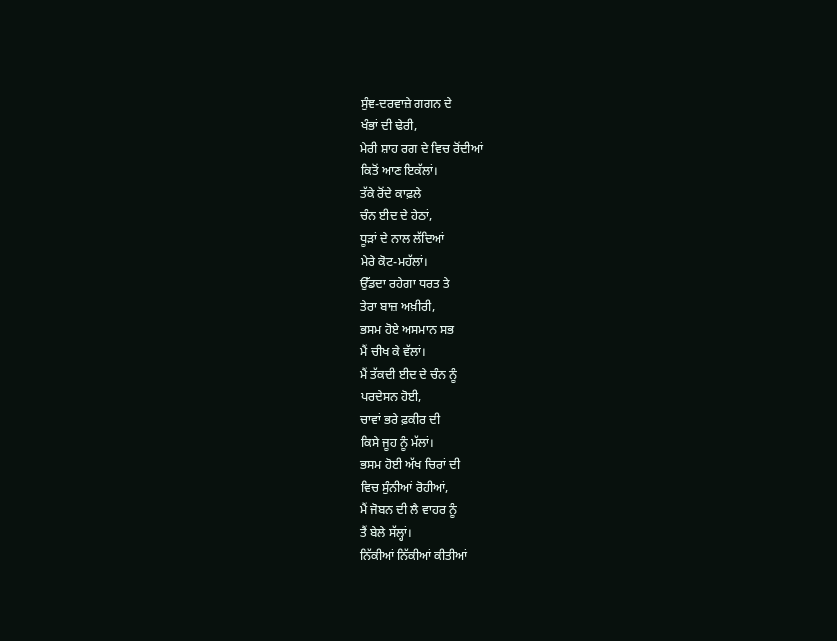ਸੁੰਞ-ਦਰਵਾਜ਼ੇ ਗਗਨ ਦੇ
ਖੰਭਾਂ ਦੀ ਢੇਰੀ,
ਮੇਰੀ ਸ਼ਾਹ ਰਗ ਦੇ ਵਿਚ ਰੋਂਦੀਆਂ
ਕਿਤੋਂ ਆਣ ਇਕੱਲਾਂ।
ਤੱਕੇ ਰੋਂਦੇ ਕਾਫ਼ਲੇ
ਚੰਨ ਈਦ ਦੇ ਹੇਠਾਂ,
ਧੂੜਾਂ ਦੇ ਨਾਲ ਲੱਦਿਆਂ
ਮੇਰੇ ਕੋਟ-ਮਹੱਲਾਂ।
ਉੱਡਦਾ ਰਹੇਗਾ ਧਰਤ ਤੇ
ਤੇਰਾ ਬਾਜ਼ ਅਖ਼ੀਰੀ,
ਭਸਮ ਹੋਏ ਅਸਮਾਨ ਸਭ
ਮੈਂ ਚੀਖ ਕੇ ਵੱਲਾਂ।
ਮੈਂ ਤੱਕਦੀ ਈਦ ਦੇ ਚੰਨ ਨੂੰ
ਪਰਦੇਸਨ ਹੋਈ,
ਚਾਵਾਂ ਭਰੇ ਫ਼ਕੀਰ ਦੀ
ਕਿਸੇ ਜੂਹ ਨੂੰ ਮੱਲਾਂ।
ਭਸਮ ਹੋਈ ਅੱਖ ਚਿਰਾਂ ਦੀ
ਵਿਚ ਸੁੰਨੀਆਂ ਰੋਹੀਆਂ,
ਮੈਂ ਜੋਬਨ ਦੀ ਲੈ ਵਾਹਰ ਨੂੰ
ਤੈਂ ਬੇਲੇ ਸੱਲ੍ਹਾਂ।
ਨਿੱਕੀਆਂ ਨਿੱਕੀਆਂ ਕੀਤੀਆਂ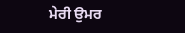ਮੇਰੀ ਉਮਰ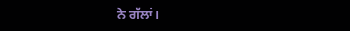ਨੇ ਗੱਲਾਂ।